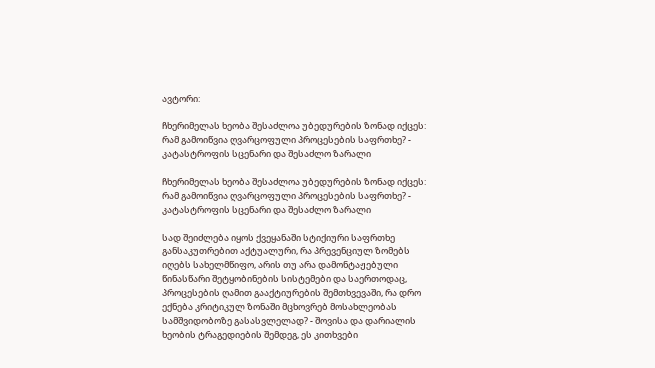ავტორი:

ჩხერიმელას ხეობა შესაძლოა უბედურების ზონად იქცეს: რამ გამოიწვია ღვარცოფული პროცესების საფრთხე? - კატასტროფის სცენარი და შესაძლო ზარალი

ჩხერიმელას ხეობა შესაძლოა უბედურების ზონად იქცეს: რამ გამოიწვია ღვარცოფული პროცესების საფრთხე? - კატასტროფის სცენარი და შესაძლო ზარალი

სად შეიძლება იყოს ქვეყანაში სტიქიური საფრთხე განსაკუთრებით აქტუალური, რა პრევენციულ ზომებს იღებს სახელმწიფო, არის თუ არა დამონტაჟებული წინასწარი შეტყობინების სისტემები და საერთოდაც, პროცესების ღამით გააქტიურების შემთხვევაში, რა დრო ექნება კრიტიკულ ზონაში მცხოვრებ მოსახლეობას სამშვიდობოზე გასასვლელად? - შოვისა და დარიალის ხეობის ტრაგედიების შემდეგ, ეს კითხვები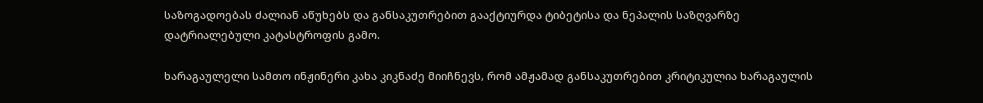საზოგადოებას ძალიან აწუხებს და განსაკუთრებით გააქტიურდა ტიბეტისა და ნეპალის საზღვარზე დატრიალებული კატასტროფის გამო.

ხარაგაულელი სამთო ინჟინერი კახა კიკნაძე მიიჩნევს, რომ ამჟამად განსაკუთრებით კრიტიკულია ხარაგაულის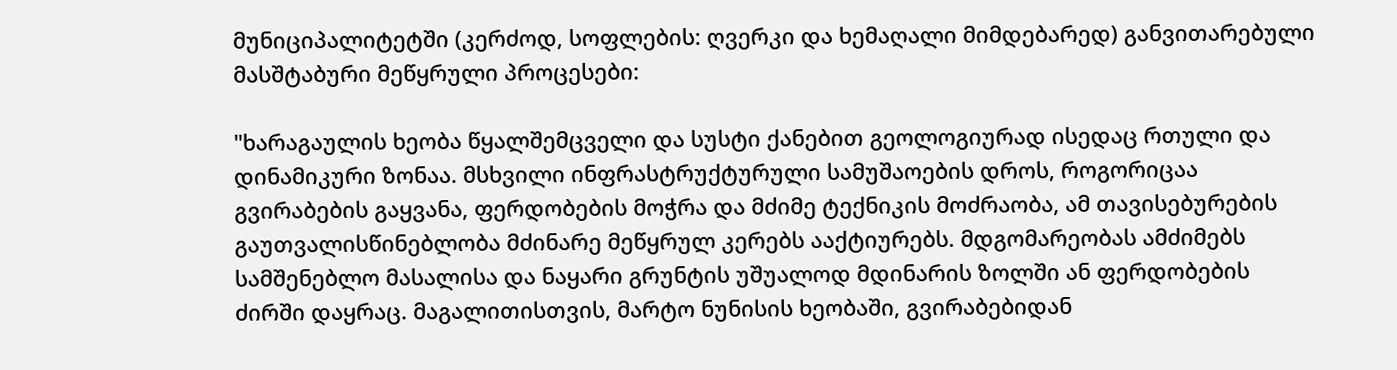მუნიციპალიტეტში (კერძოდ, სოფლების: ღვერკი და ხემაღალი მიმდებარედ) განვითარებული მასშტაბური მეწყრული პროცესები:

"ხარაგაულის ხეობა წყალშემცველი და სუსტი ქანებით გეოლოგიურად ისედაც რთული და დინამიკური ზონაა. მსხვილი ინფრასტრუქტურული სამუშაოების დროს, როგორიცაა გვირაბების გაყვანა, ფერდობების მოჭრა და მძიმე ტექნიკის მოძრაობა, ამ თავისებურების გაუთვალისწინებლობა მძინარე მეწყრულ კერებს ააქტიურებს. მდგომარეობას ამძიმებს სამშენებლო მასალისა და ნაყარი გრუნტის უშუალოდ მდინარის ზოლში ან ფერდობების ძირში დაყრაც. მაგალითისთვის, მარტო ნუნისის ხეობაში, გვირაბებიდან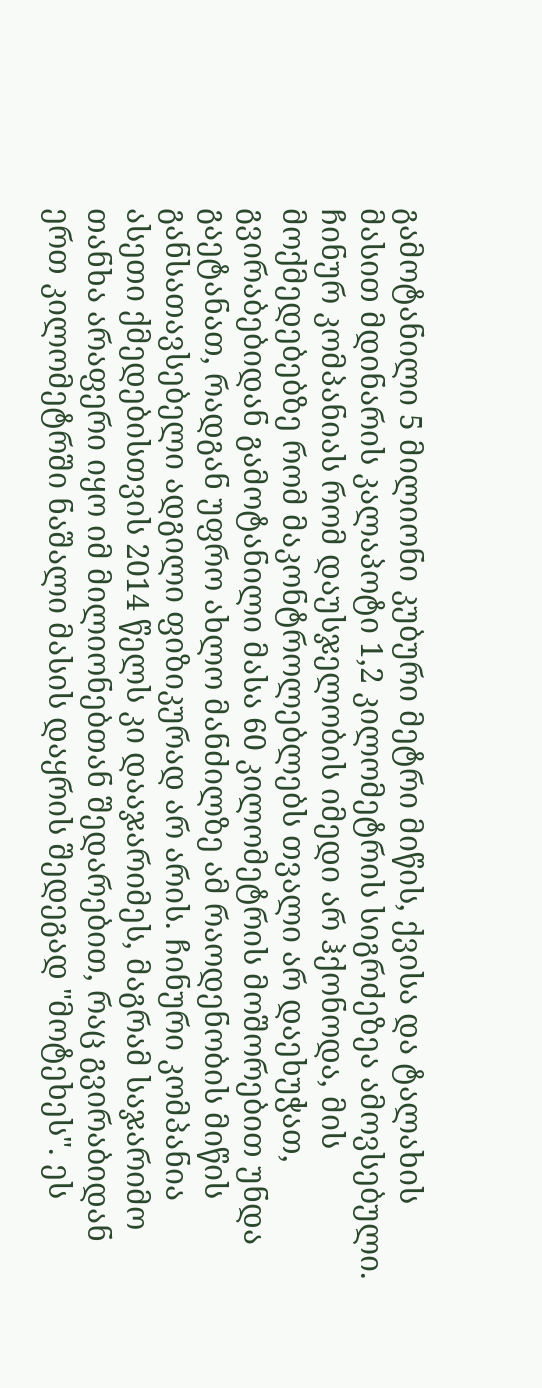გამოტანილი 5 მილიონი კუბური მეტრი მიწის, ქვისა და ტალახის მასით მდინარის კალაპოტი 1,2 კილომეტრის სიგრძეზეა ამოვსებული. ჩინურ კომპანიას რომ დაუსჯელობის იმედი არ ჰქონოდა, მის მოქმედებებზე რომ მაკონტროლებლებს თვალი არ დაეხუჭათ, გვირაბებიდან გამოტანილი მასა 60 კილომეტრის მოშორებით უნდა გაეტანათ, რადგან უფრო ახლო მანძილზე ამ რაოდენობის მიწის განსათავსებელი ადგილი ფიზიკურად არ არის. ჩინური კომპანია ასეთი ქმედებისთვის 2014 წელს კი დააჯარიმეს, მაგრამ საჯარიმო თანხა არაფერი იყო იმ მილიონებთან შედარებით, რაც გვირაბიდან ერთ კილომეტრში ნაშალი მასის დაყრის შედეგად "მოტეხეს". ეს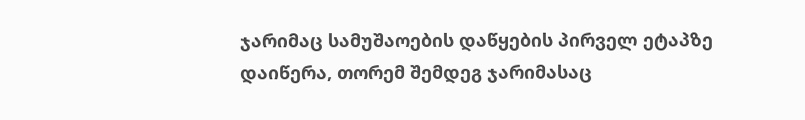ჯარიმაც სამუშაოების დაწყების პირველ ეტაპზე დაიწერა, თორემ შემდეგ ჯარიმასაც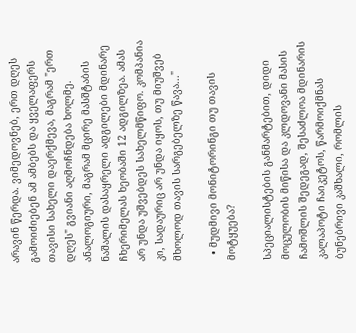არავინ წერდა. ვიმედოვნებ, ერთ დღეს გამოიძიებენ ამ ამბებს და ყველაფერს თავისი სახელი დაერქმევა, მაგრამ "ერთ დღეს" გვიანი აღმოჩნდება ხოლმე. ანალოგიური, მაგრამ მცირე მასშტაბის ნაშალის დასაყრელი ადგილები მდინარე ჩხერიმელას ხეობაში 12 ადგილზეა. ამას არ უნდა უშვებდეს სახელმწიფო. კომპანია კი, სადაურიც არ უნდა იყოს, თუ მიუშვებ მხოლოდ თავის სარგებელზე წავა..."

  • მუდმივი მონიტორინგი თუ თავის მოტყუება?

სპეციალისტების განმარტებით, დიდი მოცულობის მიწისა და კლდოვანი მასის ჩამოშლის შედეგად, შესაძლოა მდინარის კალაპოტი ჩაიკეტოს, წარმოიქმნას ბუნებრივი კაშხალი, რომლის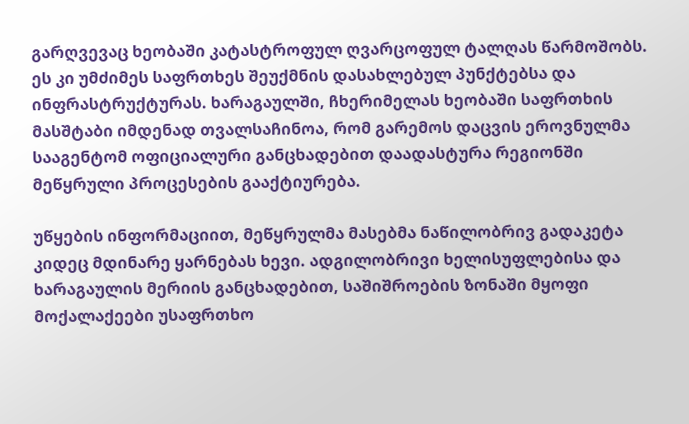გარღვევაც ხეობაში კატასტროფულ ღვარცოფულ ტალღას წარმოშობს. ეს კი უმძიმეს საფრთხეს შეუქმნის დასახლებულ პუნქტებსა და ინფრასტრუქტურას. ხარაგაულში, ჩხერიმელას ხეობაში საფრთხის მასშტაბი იმდენად თვალსაჩინოა, რომ გარემოს დაცვის ეროვნულმა სააგენტომ ოფიციალური განცხადებით დაადასტურა რეგიონში მეწყრული პროცესების გააქტიურება.

უწყების ინფორმაციით, მეწყრულმა მასებმა ნაწილობრივ გადაკეტა კიდეც მდინარე ყარნებას ხევი. ადგილობრივი ხელისუფლებისა და ხარაგაულის მერიის განცხადებით, საშიშროების ზონაში მყოფი მოქალაქეები უსაფრთხო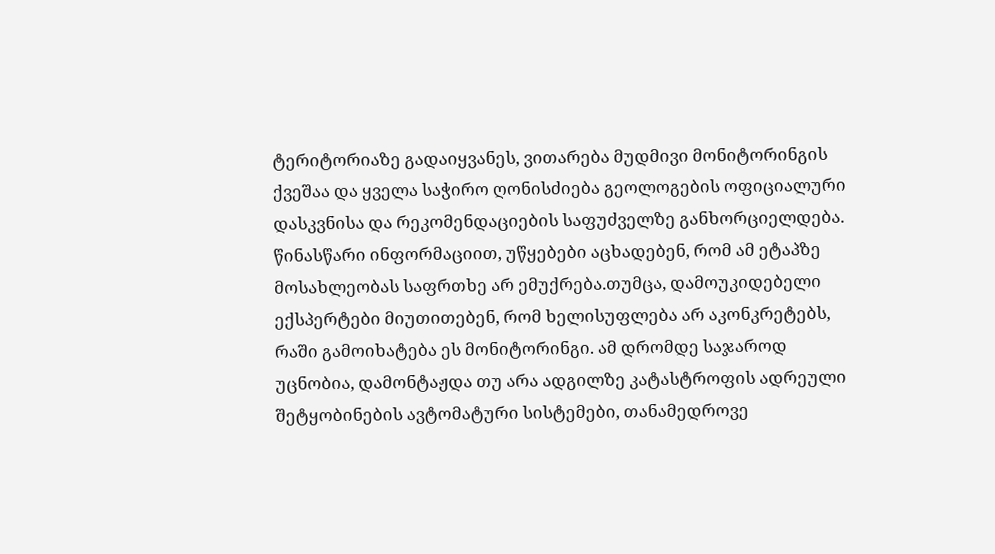ტერიტორიაზე გადაიყვანეს, ვითარება მუდმივი მონიტორინგის ქვეშაა და ყველა საჭირო ღონისძიება გეოლოგების ოფიციალური დასკვნისა და რეკომენდაციების საფუძველზე განხორციელდება. წინასწარი ინფორმაციით, უწყებები აცხადებენ, რომ ამ ეტაპზე მოსახლეობას საფრთხე არ ემუქრება.თუმცა, დამოუკიდებელი ექსპერტები მიუთითებენ, რომ ხელისუფლება არ აკონკრეტებს, რაში გამოიხატება ეს მონიტორინგი. ამ დრომდე საჯაროდ უცნობია, დამონტაჟდა თუ არა ადგილზე კატასტროფის ადრეული შეტყობინების ავტომატური სისტემები, თანამედროვე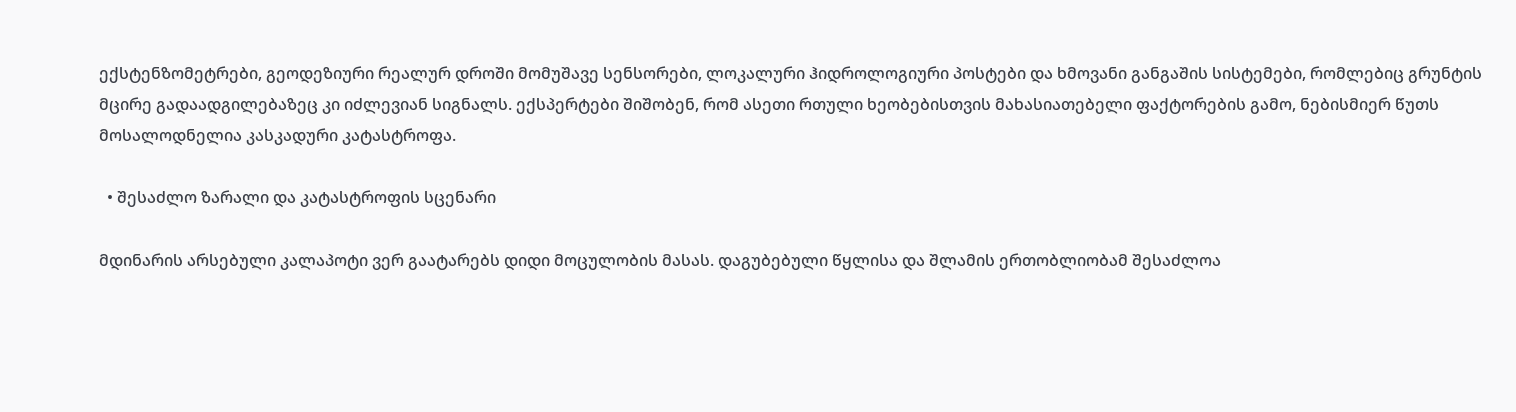ექსტენზომეტრები, გეოდეზიური რეალურ დროში მომუშავე სენსორები, ლოკალური ჰიდროლოგიური პოსტები და ხმოვანი განგაშის სისტემები, რომლებიც გრუნტის მცირე გადაადგილებაზეც კი იძლევიან სიგნალს. ექსპერტები შიშობენ, რომ ასეთი რთული ხეობებისთვის მახასიათებელი ფაქტორების გამო, ნებისმიერ წუთს მოსალოდნელია კასკადური კატასტროფა.

  • შესაძლო ზარალი და კატასტროფის სცენარი

მდინარის არსებული კალაპოტი ვერ გაატარებს დიდი მოცულობის მასას. დაგუბებული წყლისა და შლამის ერთობლიობამ შესაძლოა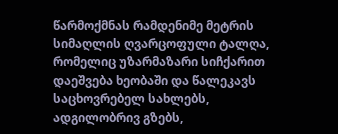წარმოქმნას რამდენიმე მეტრის სიმაღლის ღვარცოფული ტალღა, რომელიც უზარმაზარი სიჩქარით დაეშვება ხეობაში და წალეკავს საცხოვრებელ სახლებს, ადგილობრივ გზებს,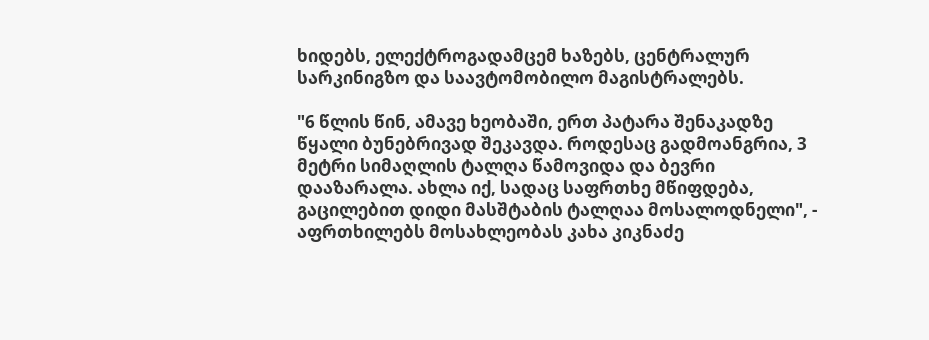ხიდებს, ელექტროგადამცემ ხაზებს, ცენტრალურ სარკინიგზო და საავტომობილო მაგისტრალებს.

"6 წლის წინ, ამავე ხეობაში, ერთ პატარა შენაკადზე წყალი ბუნებრივად შეკავდა. როდესაც გადმოანგრია, 3 მეტრი სიმაღლის ტალღა წამოვიდა და ბევრი დააზარალა. ახლა იქ, სადაც საფრთხე მწიფდება, გაცილებით დიდი მასშტაბის ტალღაა მოსალოდნელი", - აფრთხილებს მოსახლეობას კახა კიკნაძე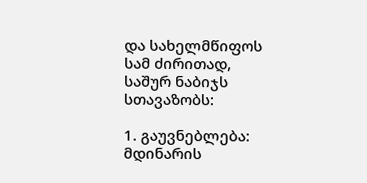და სახელმწიფოს სამ ძირითად, საშურ ნაბიჯს სთავაზობს:

1. გაუვნებლება: მდინარის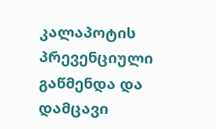კალაპოტის პრევენციული გაწმენდა და დამცავი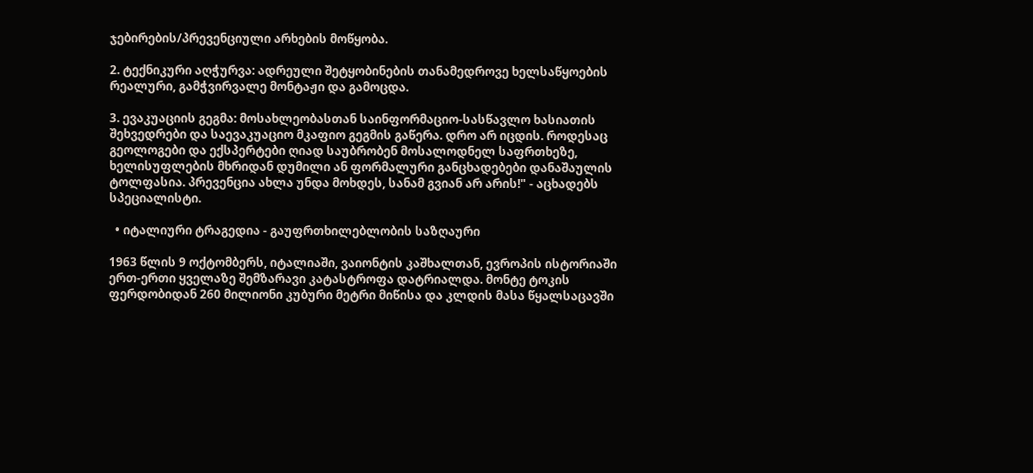ჯებირების/პრევენციული არხების მოწყობა.

2. ტექნიკური აღჭურვა: ადრეული შეტყობინების თანამედროვე ხელსაწყოების რეალური, გამჭვირვალე მონტაჟი და გამოცდა.

3. ევაკუაციის გეგმა: მოსახლეობასთან საინფორმაციო-სასწავლო ხასიათის შეხვედრები და საევაკუაციო მკაფიო გეგმის გაწერა. დრო არ იცდის. როდესაც გეოლოგები და ექსპერტები ღიად საუბრობენ მოსალოდნელ საფრთხეზე, ხელისუფლების მხრიდან დუმილი ან ფორმალური განცხადებები დანაშაულის ტოლფასია. პრევენცია ახლა უნდა მოხდეს, სანამ გვიან არ არის!" - აცხადებს სპეციალისტი.

  • იტალიური ტრაგედია - გაუფრთხილებლობის საზღაური

1963 წლის 9 ოქტომბერს, იტალიაში, ვაიონტის კაშხალთან, ევროპის ისტორიაში ერთ-ერთი ყველაზე შემზარავი კატასტროფა დატრიალდა. მონტე ტოკის ფერდობიდან 260 მილიონი კუბური მეტრი მიწისა და კლდის მასა წყალსაცავში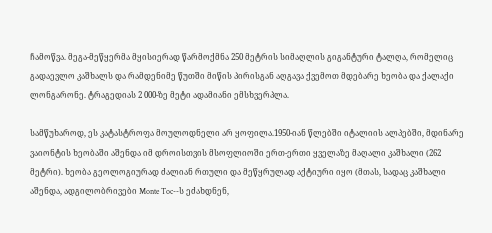ჩამოწვა. მეგა-მეწყერმა მყისიერად წარმოქმნა 250 მეტრის სიმაღლის გიგანტური ტალღა, რომელიც გადაევლო კაშხალს და რამდენიმე წუთში მიწის პირისგან აღგავა ქვემოთ მდებარე ხეობა და ქალაქი ლონგარონე. ტრაგედიას 2 000-ზე მეტი ადამიანი ემსხვერპლა.

სამწუხაროდ, ეს კატასტროფა მოულოდნელი არ ყოფილა.1950-იან წლებში იტალიის ალპებში, მდინარე ვაიონტის ხეობაში აშენდა იმ დროისთვის მსოფლიოში ერთ-ერთი ყველაზე მაღალი კაშხალი (262 მეტრი). ხეობა გეოლოგიურად ძალიან რთული და მეწყრულად აქტიური იყო (მთას, სადაც კაშხალი აშენდა, ადგილობრივები Monte Toc--ს ეძახდნენ,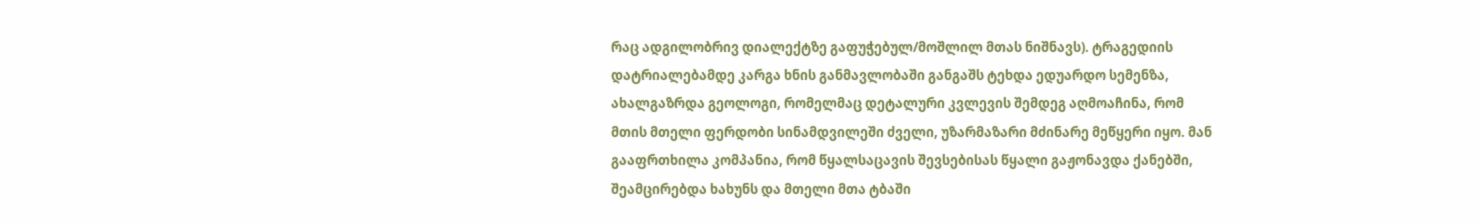რაც ადგილობრივ დიალექტზე გაფუჭებულ/მოშლილ მთას ნიშნავს). ტრაგედიის დატრიალებამდე კარგა ხნის განმავლობაში განგაშს ტეხდა ედუარდო სემენზა, ახალგაზრდა გეოლოგი, რომელმაც დეტალური კვლევის შემდეგ აღმოაჩინა, რომ მთის მთელი ფერდობი სინამდვილეში ძველი, უზარმაზარი მძინარე მეწყერი იყო. მან გააფრთხილა კომპანია, რომ წყალსაცავის შევსებისას წყალი გაჟონავდა ქანებში, შეამცირებდა ხახუნს და მთელი მთა ტბაში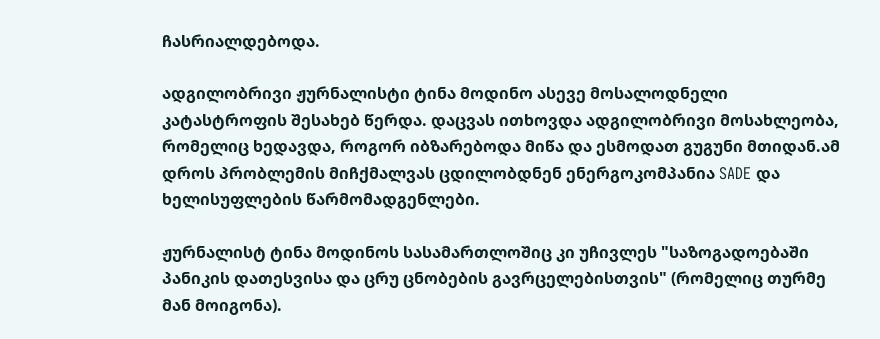ჩასრიალდებოდა.

ადგილობრივი ჟურნალისტი ტინა მოდინო ასევე მოსალოდნელი კატასტროფის შესახებ წერდა. დაცვას ითხოვდა ადგილობრივი მოსახლეობა, რომელიც ხედავდა, როგორ იბზარებოდა მიწა და ესმოდათ გუგუნი მთიდან.ამ დროს პრობლემის მიჩქმალვას ცდილობდნენ ენერგოკომპანია SADE და ხელისუფლების წარმომადგენლები.

ჟურნალისტ ტინა მოდინოს სასამართლოშიც კი უჩივლეს "საზოგადოებაში პანიკის დათესვისა და ცრუ ცნობების გავრცელებისთვის" (რომელიც თურმე მან მოიგონა).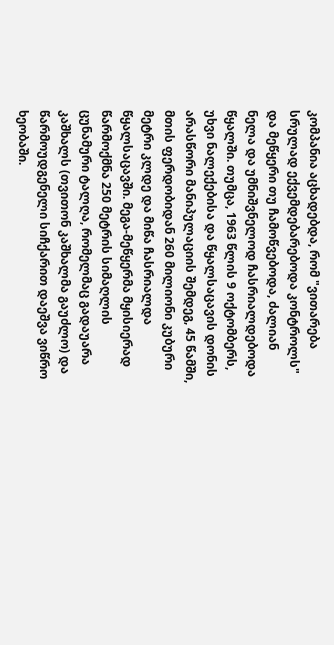კომპანია აცხადებდა, რომ "ვითარება სრულად ექვემდებარებოდა კონტროლს" და მეწყერი თუ ჩამოწვებოდა, ძალიან ნელა და უმნიშვნელოდ ჩასრიალდებოდა წყალში. თუმცა, 1963 წლის 9 ოქტომბერს, უხვი ნალექებისა და წყალსაცავის დონის არასწორი მანიპულაციის შემდეგ, 45 წამში, მთის ფერდობიდან 260 მილიონი კუბური მეტრი კლდე და მიწა ჩასრიალდა წყალსაცავში. მეგა-მეწყერმა მყისიერად წარმოქმნა 250 მეტრის სიმაღლის ცუნამური ტალღა, რომელმაც გადაუარა კაშხალს (თვითონ კაშხალმა გაუძლო) და წარმოუდგენელი სიჩქარით დაეშვა ვიწრო ხეობაში.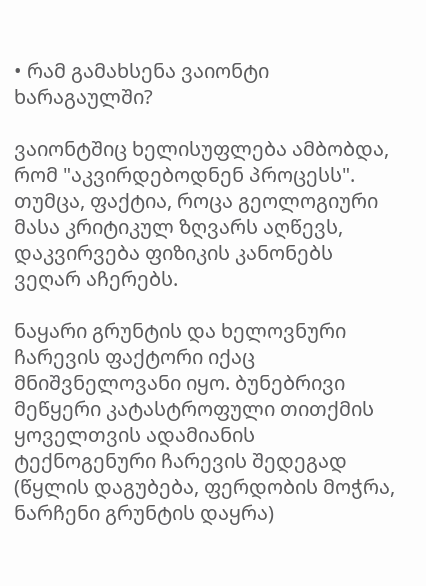• რამ გამახსენა ვაიონტი ხარაგაულში?

ვაიონტშიც ხელისუფლება ამბობდა, რომ "აკვირდებოდნენ პროცესს". თუმცა, ფაქტია, როცა გეოლოგიური მასა კრიტიკულ ზღვარს აღწევს, დაკვირვება ფიზიკის კანონებს ვეღარ აჩერებს.

ნაყარი გრუნტის და ხელოვნური ჩარევის ფაქტორი იქაც მნიშვნელოვანი იყო. ბუნებრივი მეწყერი კატასტროფული თითქმის ყოველთვის ადამიანის ტექნოგენური ჩარევის შედეგად (წყლის დაგუბება, ფერდობის მოჭრა, ნარჩენი გრუნტის დაყრა)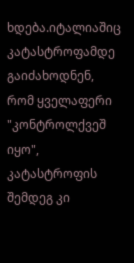ხდება.იტალიაშიც კატასტროფამდე გაიძახოდნენ, რომ ყველაფერი "კონტროლქვეშ იყო", კატასტროფის შემდეგ კი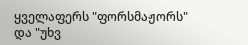ყველაფერს "ფორსმაჟორს" და "უხვ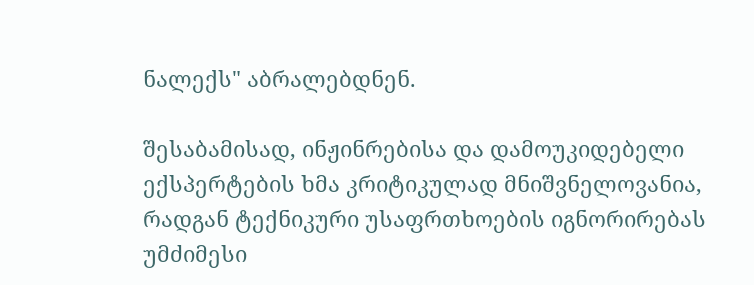ნალექს" აბრალებდნენ.

შესაბამისად, ინჟინრებისა და დამოუკიდებელი ექსპერტების ხმა კრიტიკულად მნიშვნელოვანია, რადგან ტექნიკური უსაფრთხოების იგნორირებას უმძიმესი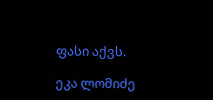ფასი აქვს.

ეკა ლომიძე